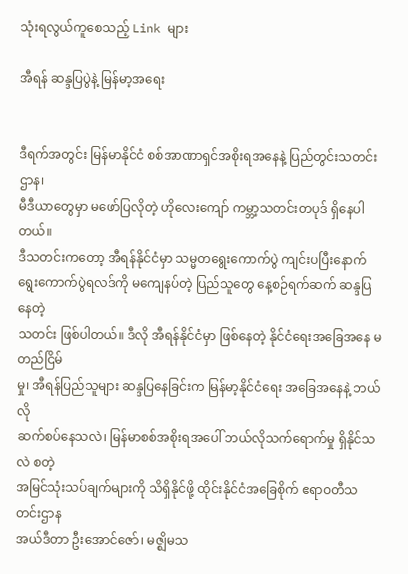သုံးရလွယ်ကူစေသည့် Link များ

အီရန် ဆန္ဒပြပွဲနဲ့ မြန်မာ့အရေး


ဒီရက်အတွင်း မြန်မာနိုင်ငံ စစ်အာဏာရှင်အစိုးရအနေနဲ့ ပြည်တွင်းသတင်းဌာန၊
မီဒီယာတွေမှာ မဖော်ပြလိုတဲ့ ဟိုလေးကျော် ကမ္ဘာ့သတင်းတပုဒ် ရှိနေပါတယ်။
ဒီသတင်းကတော့ အီရန်နိုင်ငံမှာ သမ္မတရွေးကောက်ပွဲ ကျင်းပပြီးနောက်
ရွေးကောက်ပွဲရလဒ်ကို မကျေနပ်တဲ့ ပြည်သူတွေ နေ့စဉ်ရက်ဆက် ဆန္ဒပြနေတဲ့
သတင်း ဖြစ်ပါတယ်။ ဒီလို အီရန်နိုင်ငံမှာ ဖြစ်နေတဲ့ နိုင်ငံရေးအခြေအနေ မတည်ငြိမ်
မှု၊ အီရန်ပြည်သူများ ဆန္ဒပြနေခြင်းက မြန်မာ့နိုင်ငံရေး အခြေအနေနဲ့ ဘယ်လို
ဆက်စပ်နေသလဲ၊ မြန်မာစစ်အစိုးရအပေါ် ဘယ်လိုသက်ရောက်မှု ရှိနိုင်သလဲ စတဲ့
အမြင်သုံးသပ်ချက်များကို သိရှိနိုင်ဖို့ ထိုင်းနိုင်ငံအခြေစိုက် ဧရာဝတီသတင်းဌာန
အယ်ဒီတာ ဦးအောင်ဇော်၊ မဇ္ဈိမသ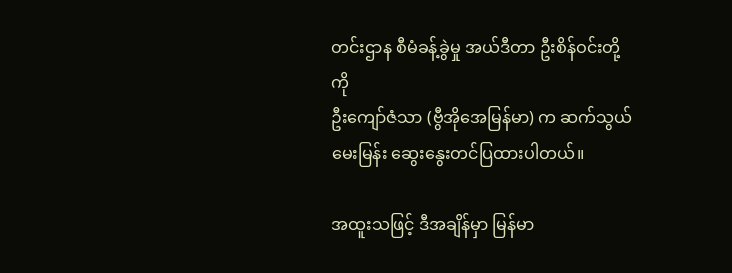တင်းဌာန စီမံခန့်ခွဲမှု အယ်ဒီတာ ဦးစိန်ဝင်းတို့ကို
ဦးကျော်ဇံသာ (ဗွီအိုအေမြန်မာ) က ဆက်သွယ်မေးမြန်း ဆွေးနွေးတင်ပြထားပါတယ်။

အထူးသဖြင့် ဒီအချိန်မှာ မြန်မာ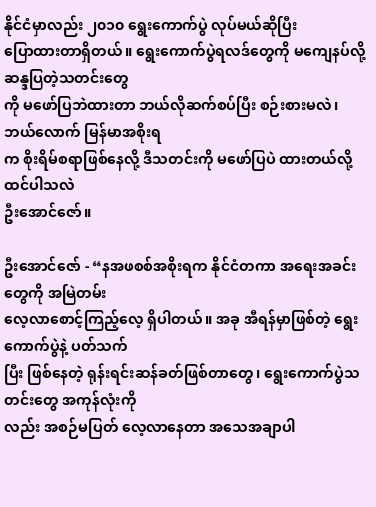နိုင်ငံမှာလည်း ၂၀၁၀ ရွေးကောက်ပွဲ လုပ်မယ်ဆိုပြီး
ပြောထားတာရှိတယ်။ ရွေးကောက်ပွဲရလဒ်တွေကို မကျေနပ်လို့ ဆန္ဒပြတဲ့သတင်းတွေ
ကို မဖော်ပြဘဲထားတာ ဘယ်လိုဆက်စပ်ပြီး စဉ်းစားမလဲ၊ ဘယ်လောက် မြန်မာအစိုးရ
က စိုးရိမ်စရာဖြစ်နေလို့ ဒီသတင်းကို မဖော်ပြပဲ ထားတယ်လို့ ထင်ပါသလဲ
ဦးအောင်ဇော်။

ဦးအောင်ဇော် - “နအဖစစ်အစိုးရက နိုင်ငံတကာ အရေးအခင်းတွေကို အမြဲတမ်း
လေ့လာစောင့်ကြည့်လေ့ ရှိပါတယ်။ အခု အီရန်မှာဖြစ်တဲ့ ရွေးကောက်ပွဲနဲ့ ပတ်သက်
ပြီး ဖြစ်နေတဲ့ ရုန်းရင်းဆန်ခတ်ဖြစ်တာတွေ၊ ရွေးကောက်ပွဲသတင်းတွေ အကုန်လုံးကို
လည်း အစဉ်မပြတ် လေ့လာနေတာ အသေအချာပါ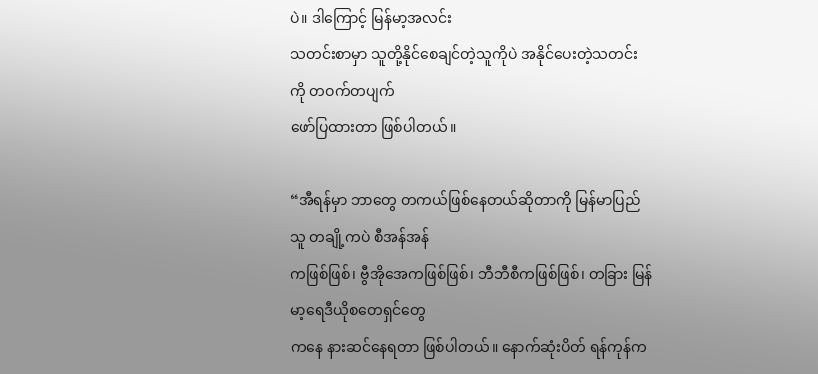ပဲ။ ဒါကြောင့် မြန်မာ့အလင်း
သတင်းစာမှာ သူတို့နိုင်စေချင်တဲ့သူကိုပဲ အနိုင်ပေးတဲ့သတင်းကို တဝက်တပျက်
ဖော်ပြထားတာ ဖြစ်ပါတယ်။

“အီရန်မှာ ဘာတွေ တကယ်ဖြစ်နေတယ်ဆိုတာကို မြန်မာပြည်သူ တချို့ကပဲ စီအန်အန်
ကဖြစ်ဖြစ်၊ ဗွီအိုအေကဖြစ်ဖြစ်၊ ဘီဘီစီကဖြစ်ဖြစ်၊ တခြား မြန်မာ့ရေဒီယိုစတေရှင်တွေ
ကနေ နားဆင်နေရတာ ဖြစ်ပါတယ်။ နောက်ဆုံးပိတ် ရန်ကုန်က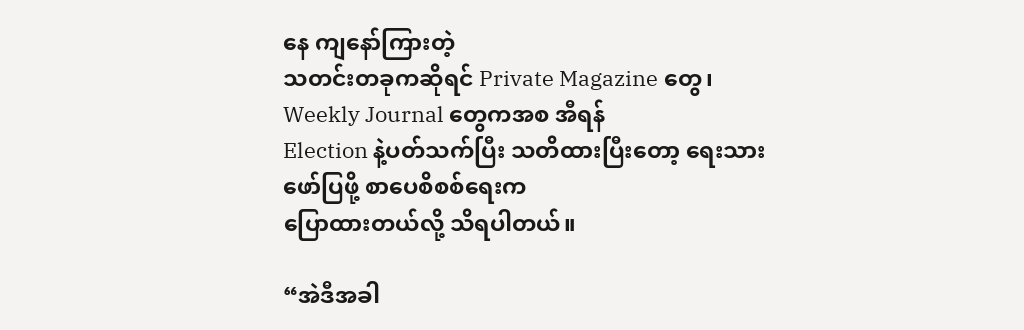နေ ကျနော်ကြားတဲ့
သတင်းတခုကဆိုရင် Private Magazine တွေ၊ Weekly Journal တွေကအစ အီရန်
Election နဲ့ပတ်သက်ပြီး သတိထားပြီးတော့ ရေးသားဖော်ပြဖို့ စာပေစိစစ်ရေးက
ပြောထားတယ်လို့ သိရပါတယ်။

“အဲဒီအခါ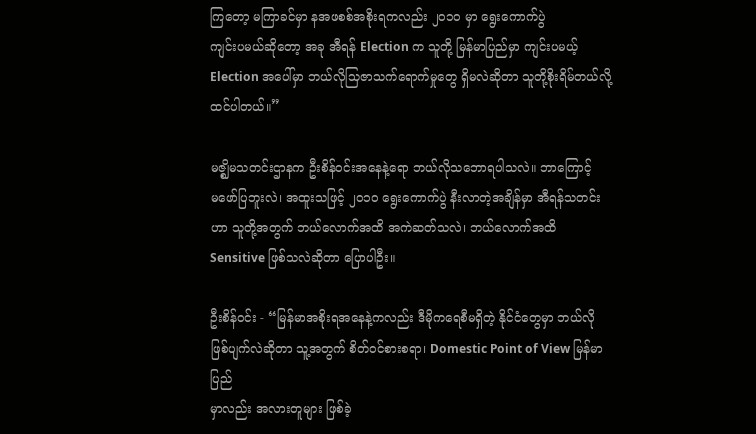ကြတော့ မကြာခင်မှာ နအဖစစ်အစိုးရကလည်း ၂၀၁၀ မှာ ရွေးကောက်ပွဲ
ကျင်းပမယ်ဆိုတော့ အခု အီရန် Election က သူတို့ မြန်မာပြည်မှာ ကျင်းပမယ့်
Election အပေါ်မှာ ဘယ်လိုသြဇာသက်ရောက်မှုတွေ ရှိမလဲဆိုတာ သူတို့စိုးရိမ်တယ်လို့
ထင်ပါတယ်။”

မဇ္ဈိမသတင်းဌာနက ဦးစိန်ဝင်းအနေနဲ့ရော ဘယ်လိုသဘောရပါသလဲ။ ဘာကြောင့်
မဖော်ပြဘူးလဲ၊ အထူးသဖြင့် ၂၀၁၀ ရွေးကောက်ပွဲ နီးလာတဲ့အချိန်မှာ အီရန်သတင်း
ဟာ သူတို့အတွက် ဘယ်လောက်အထိ အကဲဆတ်သလဲ၊ ဘယ်လောက်အထိ
Sensitive ဖြစ်သလဲဆိုတာ ပြောပါဦး။

ဦးစိန်ဝင်း - “မြန်မာအစိုးရအနေနဲ့ကလည်း ဒီမိုကရေစီမရှိတဲ့ နိုင်ငံတွေမှာ ဘယ်လို
ဖြစ်ပျက်လဲဆိုတာ သူ့အတွက် စိတ်ဝင်စားစရာ၊ Domestic Point of View မြန်မာပြည်
မှာလည်း အလားတူများ ဖြစ်ခဲ့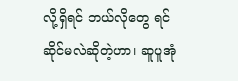လို့ရှိရင် ဘယ်လိုတွေ ရင်ဆိုင်မလဲဆိုတဲ့ဟာ၊ ဆူပူအုံ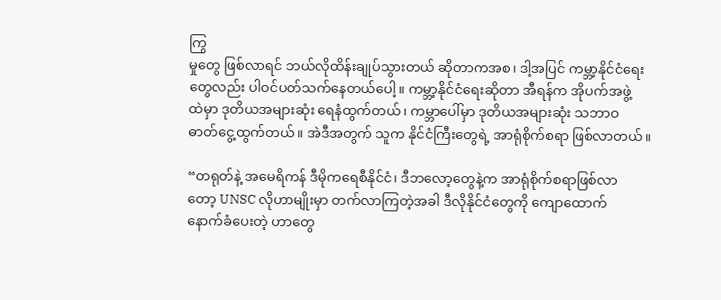ကြွ
မှုတွေ ဖြစ်လာရင် ဘယ်လိုထိန်းချုပ်သွားတယ် ဆိုတာကအစ၊ ဒါ့အပြင် ကမ္ဘာ့နိုင်ငံရေး
တွေလည်း ပါဝင်ပတ်သက်နေတယ်ပေါ့။ ကမ္ဘာ့နိုင်ငံရေးဆိုတာ အီရန်က အိုပက်အဖွဲ့
ထဲမှာ ဒုတိယအများဆုံး ရေနံထွက်တယ်၊ ကမ္ဘာပေါ်မှာ ဒုတိယအများဆုံး သဘာဝ
ဓာတ်ငွေ့ထွက်တယ်။ အဲဒီအတွက် သူက နိုင်ငံကြီးတွေရဲ့ အာရုံစိုက်စရာ ဖြစ်လာတယ်။

“တရုတ်နဲ့ အမေရိကန် ဒီမိုကရေစီနိုင်ငံ၊ ဒီဘလော့တွေနဲ့က အာရုံစိုက်စရာဖြစ်လာ
တော့ UNSC လိုဟာမျိုးမှာ တက်လာကြတဲ့အခါ ဒီလိုနိုင်ငံတွေကို ကျောထောက်
နောက်ခံပေးတဲ့ ဟာတွေ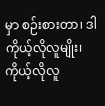မှာ စဉ်းစားတာ၊ ဒါ ကိုယ့်လိုလူမျိုး၊ ကိုယ့်လိုလူ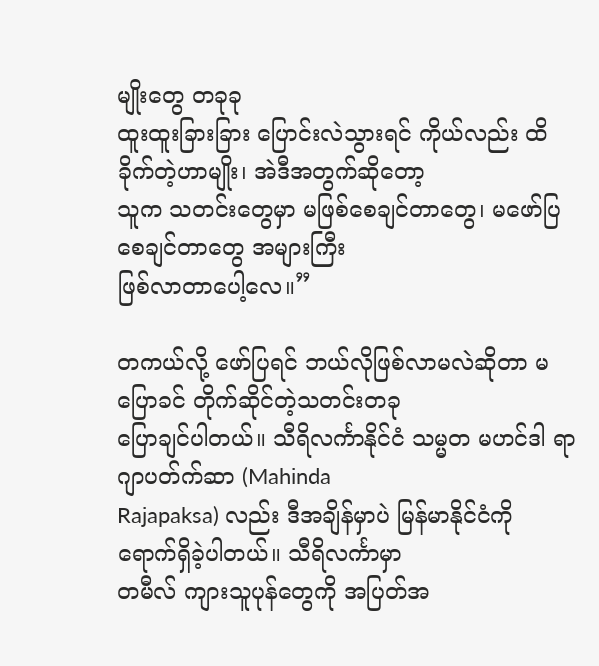မျိုးတွေ တခုခု
ထူးထူးခြားခြား ပြောင်းလဲသွားရင် ကိုယ်လည်း ထိခိုက်တဲ့ဟာမျိုး၊ အဲဒီအတွက်ဆိုတော့
သူက သတင်းတွေမှာ မဖြစ်စေချင်တာတွေ၊ မဖော်ပြစေချင်တာတွေ အများကြီး
ဖြစ်လာတာပေါ့လေ။”

တကယ်လို့ ဖော်ပြရင် ဘယ်လိုဖြစ်လာမလဲဆိုတာ မပြောခင် တိုက်ဆိုင်တဲ့သတင်းတခု
ပြောချင်ပါတယ်။ သီရိလင်္ကာနိုင်ငံ သမ္မတ မဟင်ဒါ ရာဂျာပတ်က်ဆာ (Mahinda
Rajapaksa) လည်း ဒီအချိန်မှာပဲ မြန်မာနိုင်ငံကို ရောက်ရှိခဲ့ပါတယ်။ သီရိလင်္ကာမှာ
တမီလ် ကျားသူပုန်တွေကို အပြတ်အ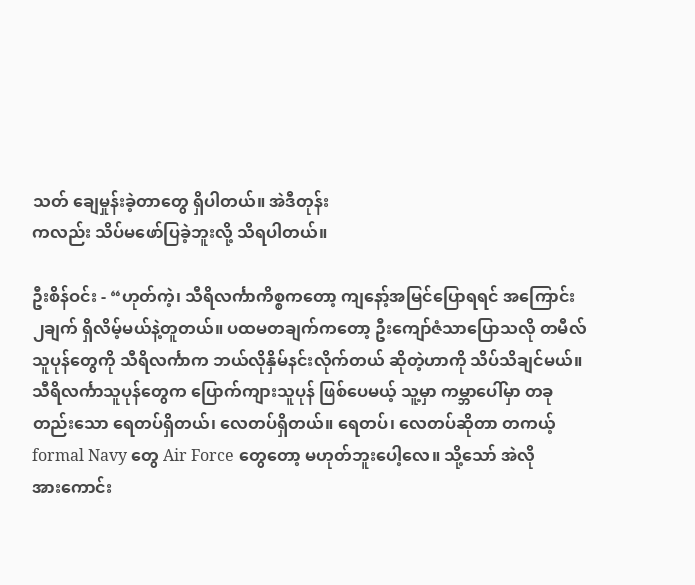သတ် ချေမှုန်းခဲ့တာတွေ ရှိပါတယ်။ အဲဒီတုန်း
ကလည်း သိပ်မဖော်ပြခဲ့ဘူးလို့ သိရပါတယ်။

ဦးစိန်ဝင်း - “ဟုတ်ကဲ့၊ သီရိလင်္ကာကိစ္စကတော့ ကျနော့်အမြင်ပြောရရင် အကြောင်း
၂ချက် ရှိလိမ့်မယ်နဲ့တူတယ်။ ပထမတချက်ကတော့ ဦးကျော်ဇံသာပြောသလို တမီလ်
သူပုန်တွေကို သီရိလင်္ကာက ဘယ်လိုနှိမ်နင်းလိုက်တယ် ဆိုတဲ့ဟာကို သိပ်သိချင်မယ်။
သီရိလင်္ကာသူပုန်တွေက ပြောက်ကျားသူပုန် ဖြစ်ပေမယ့် သူ့မှာ ကမ္ဘာပေါ်မှာ တခု
တည်းသော ရေတပ်ရှိတယ်၊ လေတပ်ရှိတယ်။ ရေတပ်၊ လေတပ်ဆိုတာ တကယ့်
formal Navy တွေ Air Force တွေတော့ မဟုတ်ဘူးပေါ့လေ။ သို့သော် အဲလို
အားကောင်း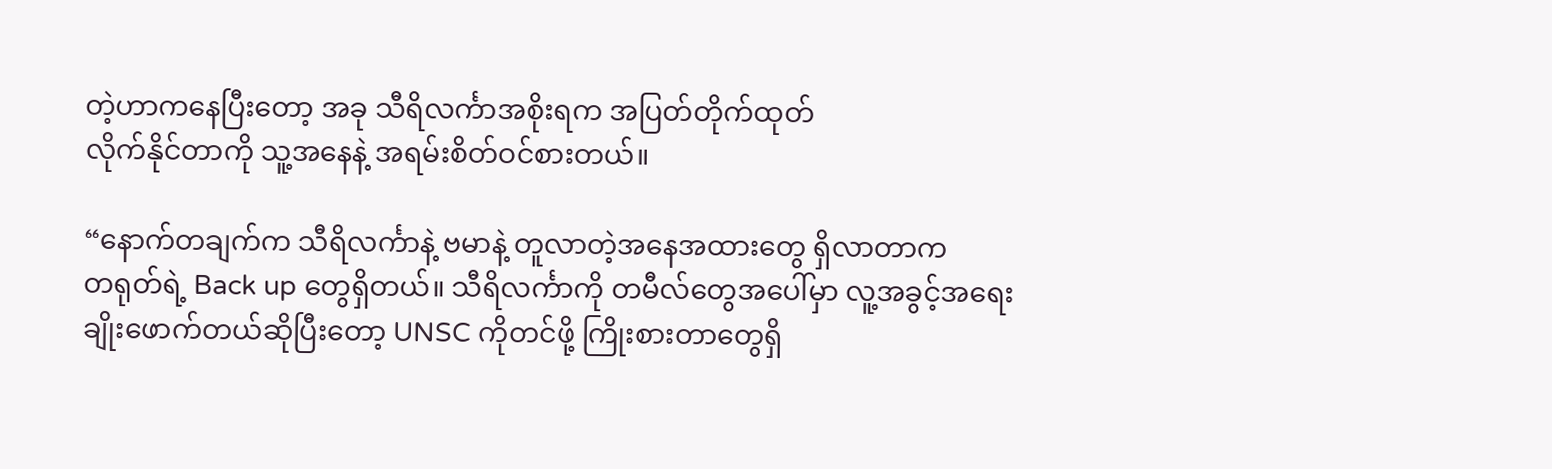တဲ့ဟာကနေပြီးတော့ အခု သီရိလင်္ကာအစိုးရက အပြတ်တိုက်ထုတ်
လိုက်နိုင်တာကို သူ့အနေနဲ့ အရမ်းစိတ်ဝင်စားတယ်။

“နောက်တချက်က သီရိလင်္ကာနဲ့ ဗမာနဲ့ တူလာတဲ့အနေအထားတွေ ရှိလာတာက
တရုတ်ရဲ့ Back up တွေရှိတယ်။ သီရိလင်္ကာကို တမီလ်တွေအပေါ်မှာ လူ့အခွင့်အရေး
ချိုးဖောက်တယ်ဆိုပြီးတော့ UNSC ကိုတင်ဖို့ ကြိုးစားတာတွေရှိ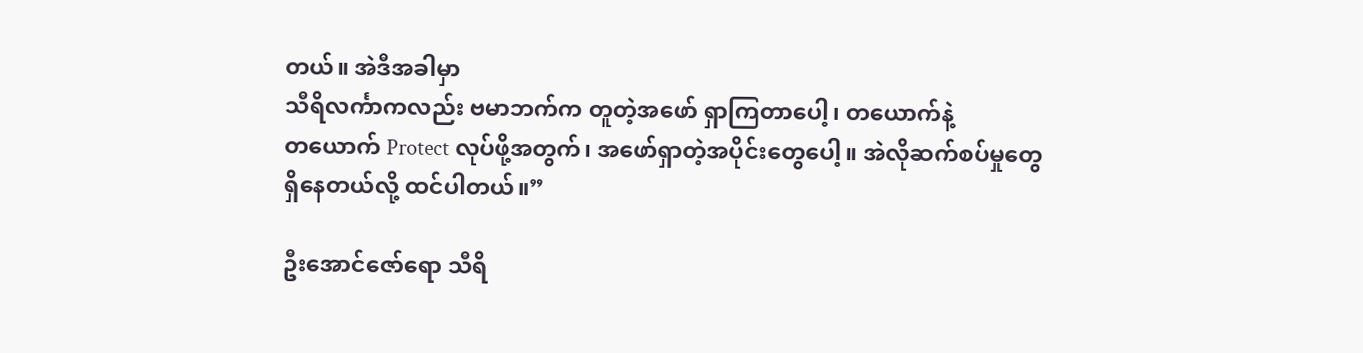တယ်။ အဲဒီအခါမှာ
သီရိလင်္ကာကလည်း ဗမာဘက်က တူတဲ့အဖော် ရှာကြတာပေါ့၊ တယောက်နဲ့
တယောက် Protect လုပ်ဖို့အတွက်၊ အဖော်ရှာတဲ့အပိုင်းတွေပေါ့။ အဲလိုဆက်စပ်မှုတွေ
ရှိနေတယ်လို့ ထင်ပါတယ်။”

ဦးအောင်ဇော်ရော သီရိ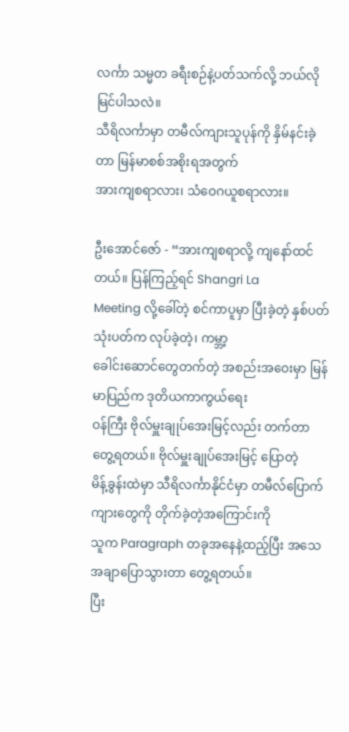လင်္ကာ သမ္မတ ခရီးစဉ်နဲ့ပတ်သက်လို့ ဘယ်လိုမြင်ပါသလဲ။
သီရိလင်္ကာမှာ တမီလ်ကျားသူပုန်ကို နှိမ်နင်းခဲ့တာ မြန်မာစစ်အစိုးရအတွက်
အားကျစရာလား၊ သံဝေဂယူစရာလား။

ဦးအောင်ဇော် - “အားကျစရာလို့ ကျနော်ထင်တယ်။ ပြန်ကြည့်ရင် Shangri La
Meeting လို့ခေါ်တဲ့ စင်ကာပူမှာ ပြီးခဲ့တဲ့ နှစ်ပတ် သုံးပတ်က လုပ်ခဲ့တဲ့၊ ကမ္ဘာ့
ခေါင်းဆောင်တွေတက်တဲ့ အစည်းအဝေးမှာ မြန်မာပြည်က ဒုတိယကာကွယ်ရေး
ဝန်ကြီး ဗိုလ်မှူးချုပ်အေးမြင့်လည်း တက်တာ တွေ့ရတယ်။ ဗိုလ်မှူးချုပ်အေးမြင့် ပြောတဲ့
မိန့်ခွန်းထဲမှာ သီရိလင်္ကာနိုင်ငံမှာ တမီလ်ပြောက်ကျားတွေကို တိုက်ခဲ့တဲ့အကြောင်းကို
သူက Paragraph တခုအနေနဲ့ထည့်ပြီး အသေအချာပြောသွားတာ တွေ့ရတယ်။
ပြီး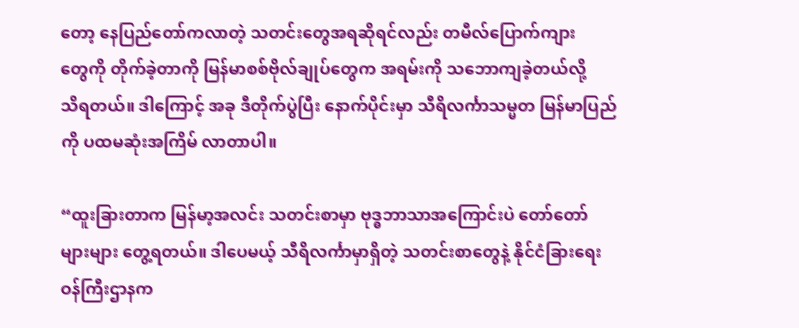တော့ နေပြည်တော်ကလာတဲ့ သတင်းတွေအရဆိုရင်လည်း တမီလ်ပြောက်ကျား
တွေကို တိုက်ခဲ့တာကို မြန်မာစစ်ဗိုလ်ချုပ်တွေက အရမ်းကို သဘောကျခဲ့တယ်လို့
သိရတယ်။ ဒါကြောင့် အခု ဒီတိုက်ပွဲပြီး နောက်ပိုင်းမှာ သီရိလင်္ကာသမ္မတ မြန်မာပြည်
ကို ပထမဆုံးအကြိမ် လာတာပါ။

“ထူးခြားတာက မြန်မာ့အလင်း သတင်းစာမှာ ဗုဒ္ဓဘာသာအကြောင်းပဲ တော်တော်
များများ တွေ့ရတယ်။ ဒါပေမယ့် သီရိလင်္ကာမှာရှိတဲ့ သတင်းစာတွေနဲ့ နိုင်ငံခြားရေး
ဝန်ကြီးဌာနက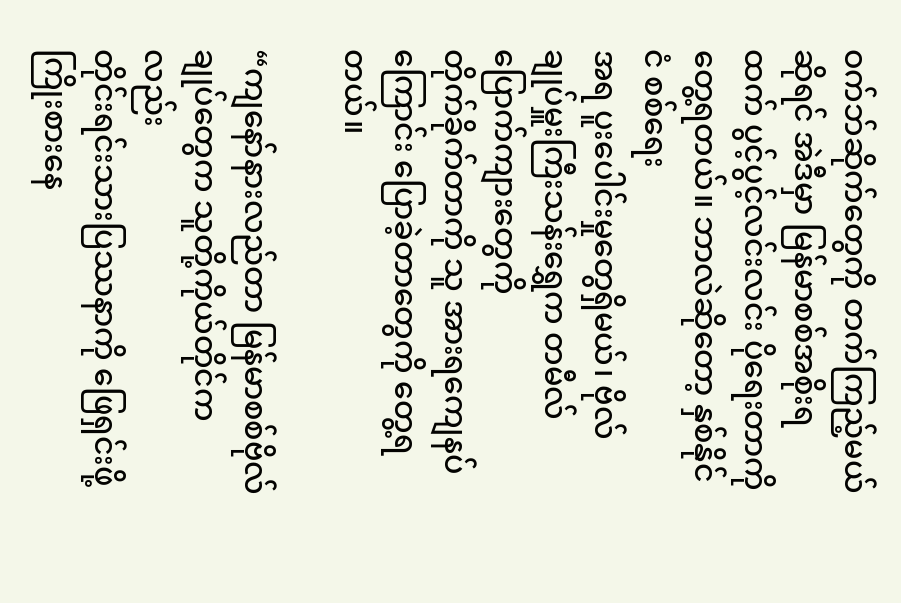ဝက်ဘ်ဆိုက်တွေကို တက်ကြည့်မယ်ဆိုရင် အဲဒီမှာ မြန်မာစစ်အစိုးရ
ထက် ပွင့်ပွင့်လင်းလင်း ပိုရေးတာကို တွေ့ရတယ်။ ဘာလဲဆိုတော့ နှစ်နိုင်ငံ စစ်ရေး
အရ ပူးပေါင်းမှုတွေရှိမယ်၊ ဗိုလ်ချုပ်မှူးကြီးသန်းရွှေက တမီလ်ပြောက်ကျားတွေကို
တိုက်ခိုက်တာကို သူ အားရကျေနပ်ကြောင်း ပြောခဲ့တာတွေကို တွေ့ရတယ်။

“ကျနော်နားလည်တာ မြန်မာစစ်ဗိုလ်ချုပ်တွေက သူတို့ကိုယ်တိုင်ကလည်း
တိုင်းရင်းသားပြဿနာကို ဖြေရှင်းဖို့ ကြိုးစားနေ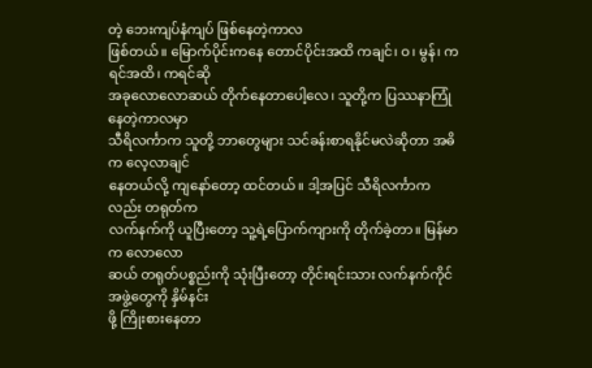တဲ့ ဘေးကျပ်နံကျပ် ဖြစ်နေတဲ့ကာလ
ဖြစ်တယ်။ မြောက်ပိုင်းကနေ တောင်ပိုင်းအထိ ကချင်၊ ဝ၊ မွန်၊ ကရင်အထိ၊ ကရင်ဆို
အခုလောလောဆယ် တိုက်နေတာပေါ့လေ၊ သူတို့က ပြဿနာကြုံနေတဲ့ကာလမှာ
သီရိလင်္ကာက သူတို့ ဘာတွေများ သင်ခန်းစာရနိုင်မလဲဆိုတာ အဓိက လေ့လာချင်
နေတယ်လို့ ကျနော်တော့ ထင်တယ်။ ဒါ့အပြင် သီရိလင်္ကာကလည်း တရုတ်က
လက်နက်ကို ယူပြီးတော့ သူ့ရဲ့ပြောက်ကျားကို တိုက်ခဲ့တာ။ မြန်မာက လောလော
ဆယ် တရုတ်ပစ္စည်းကို သုံးပြီးတော့ တိုင်းရင်းသား လက်နက်ကိုင်အဖွဲ့တွေကို နှိမ်နင်း
ဖို့ ကြိုးစားနေတာ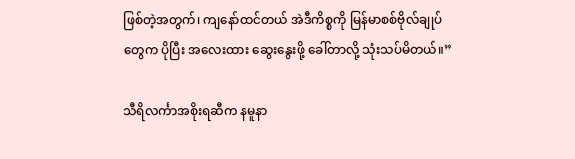ဖြစ်တဲ့အတွက်၊ ကျနော်ထင်တယ် အဲဒီကိစ္စကို မြန်မာစစ်ဗိုလ်ချုပ်
တွေက ပိုပြီး အလေးထား ဆွေးနွေးဖို့ ခေါ်တာလို့ သုံးသပ်မိတယ်။”

သီရိလင်္ကာအစိုးရဆီက နမူနာ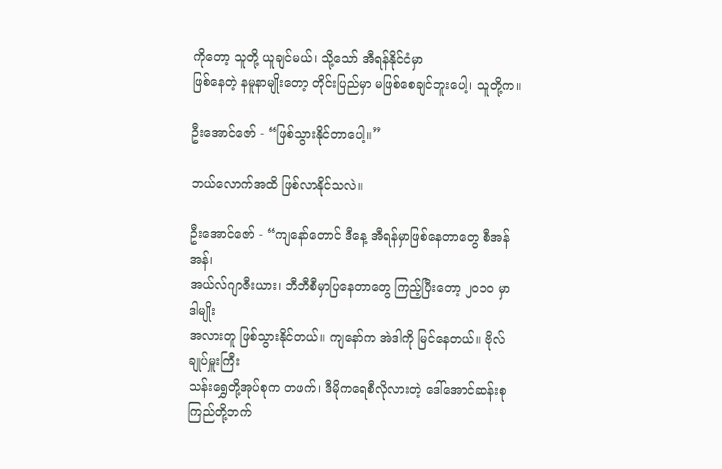ကိုတော့ သူတို့ ယူချင်မယ်၊ သို့သော် အီရန်နိုင်ငံမှာ
ဖြစ်နေတဲ့ နမူနာမျိုးတော့ တိုင်းပြည်မှာ မဖြစ်စေချင်ဘူးပေါ့၊ သူတို့က။

ဦးအောင်ဇော် - “ဖြစ်သွားနိုင်တာပေါ့။”

ဘယ်လောက်အထိ ဖြစ်လာနိုင်သလဲ။

ဦးအောင်ဇော် - “ကျနော်တောင် ဒီနေ့ အီရန်မှာဖြစ်နေတာတွေ စီအန်အန်၊
အယ်လ်ဂျာဇီးယား၊ ဘီဘီစီမှာပြနေတာတွေ ကြည့်ပြီးတော့ ၂၀၁၀ မှာ ဒါမျိုး
အလားတူ ဖြစ်သွားနိုင်တယ်။ ကျနော်က အဲဒါကို မြင်နေတယ်။ ဗိုလ်ချုပ်မှူးကြီး
သန်းရွှေတို့အုပ်စုက တဖက်၊ ဒီမိုကရေစီလိုလားတဲ့ ဒေါ်အောင်ဆန်းစုကြည်တို့ဘက်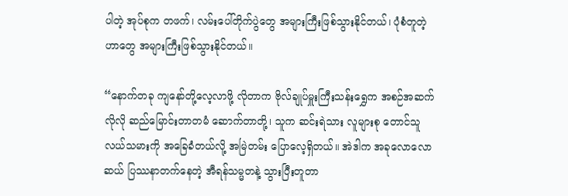ပါတဲ့ အုပ်စုက တဖက်၊ လမ်းပေါ်တိုက်ပွဲတွေ အများကြီးဖြစ်သွားနိုင်တယ်၊ ပုံစံတူတဲ့
ဟာတွေ အများကြီးဖြစ်သွားနိုင်တယ်။

“နောက်တခု ကျနော်တို့လေ့လာဖို့ လိုတာက ဗိုလ်ချုပ်မှူးကြီးသန်းရွှေက အစဉ်အဆက်
လိုလို ဆည်မြောင်းတာတမံ ဆောက်တာတို့၊ သူက ဆင်းရဲသား လူများစု တောင်သူ
လယ်သမားကို အခြေခံတယ်လို့ အမြဲတမ်း ပြောလေ့ရှိတယ်။ အဲဒါက အခုလောလော
ဆယ် ပြဿနာတက်နေတဲ့ အီရန်သမ္မတနဲ့ သွားပြီးတူတာ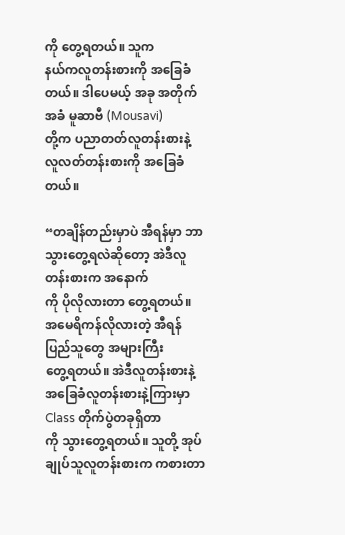ကို တွေ့ရတယ်။ သူက
နယ်ကလူတန်းစားကို အခြေခံတယ်။ ဒါပေမယ့် အခု အတိုက်အခံ မူဆာဗီ (Mousavi)
တို့က ပညာတတ်လူတန်းစားနဲ့ လူလတ်တန်းစားကို အခြေခံတယ်။

“တချိန်တည်းမှာပဲ အီရန်မှာ ဘာသွားတွေ့ရလဲဆိုတော့ အဲဒီလူတန်းစားက အနောက်
ကို ပိုလိုလားတာ တွေ့ရတယ်။ အမေရိကန်လိုလားတဲ့ အီရန်ပြည်သူတွေ အများကြီး
တွေ့ရတယ်။ အဲဒီလူတန်းစားနဲ့ အခြေခံလူတန်းစားနဲ့ကြားမှာ Class တိုက်ပွဲတခုရှိတာ
ကို သွားတွေ့ရတယ်။ သူတို့ အုပ်ချုပ်သူလူတန်းစားက ကစားတာ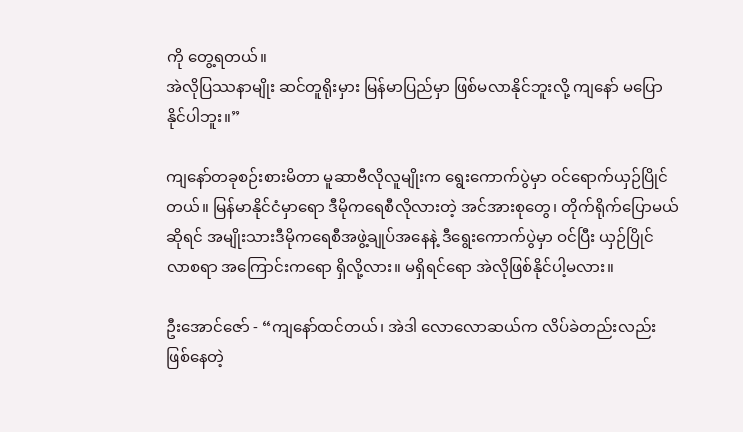ကို တွေ့ရတယ်။
အဲလိုပြဿနာမျိုး ဆင်တူရိုးမှား မြန်မာပြည်မှာ ဖြစ်မလာနိုင်ဘူးလို့ ကျနော် မပြော
နိုင်ပါဘူး။”

ကျနော်တခုစဉ်းစားမိတာ မူဆာဗီလိုလူမျိုးက ရွေးကောက်ပွဲမှာ ဝင်ရောက်ယှဉ်ပြိုင်
တယ်။ မြန်မာနိုင်ငံမှာရော ဒီမိုကရေစီလိုလားတဲ့ အင်အားစုတွေ၊ တိုက်ရိုက်ပြောမယ်
ဆိုရင် အမျိုးသားဒီမိုကရေစီအဖွဲ့ချုပ်အနေနဲ့ ဒီရွေးကောက်ပွဲမှာ ဝင်ပြီး ယှဉ်ပြိုင်
လာစရာ အကြောင်းကရော ရှိလို့လား။ မရှိရင်ရော အဲလိုဖြစ်နိုင်ပါ့မလား။

ဦးအောင်ဇော် - “ကျနော်ထင်တယ်၊ အဲဒါ လောလောဆယ်က လိပ်ခဲတည်းလည်း
ဖြစ်နေတဲ့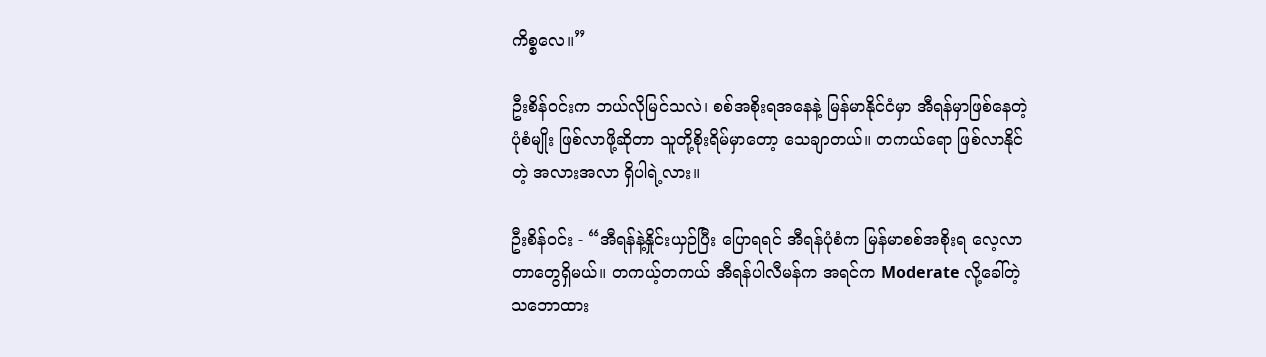ကိစ္စလေ။”

ဦးစိန်ဝင်းက ဘယ်လိုမြင်သလဲ၊ စစ်အစိုးရအနေနဲ့ မြန်မာနိုင်ငံမှာ အီရန်မှာဖြစ်နေတဲ့
ပုံစံမျိုး ဖြစ်လာဖို့ဆိုတာ သူတို့စိုးရိမ်မှာတော့ သေချာတယ်။ တကယ်ရော ဖြစ်လာနိုင်
တဲ့ အလားအလာ ရှိပါရဲ့လား။

ဦးစိန်ဝင်း - “အီရန်နဲ့နှိုင်းယှဉ်ပြီး ပြောရရင် အီရန်ပုံစံက မြန်မာစစ်အစိုးရ လေ့လာ
တာတွေရှိမယ်။ တကယ့်တကယ် အီရန်ပါလီမန်က အရင်က Moderate လို့ခေါ်တဲ့
သဘောထား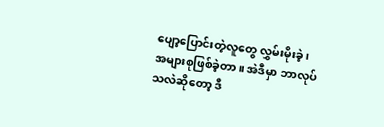ပျော့ပြောင်းတဲ့လူတွေ လွှမ်းမိုးခဲ့၊ အများစုဖြစ်ခဲ့တာ။ အဲဒီမှာ ဘာလုပ်
သလဲဆိုတော့ ဒီ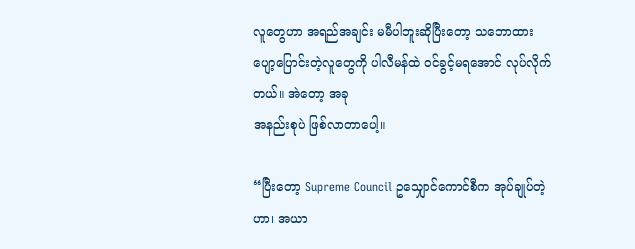လူတွေဟာ အရည်အချင်း မမီပါဘူးဆိုပြီးတော့ သဘောထား
ပျော့ပြောင်းတဲ့လူတွေကို ပါလီမန်ထဲ ဝင်ခွင့်မရအောင် လုပ်လိုက်တယ်။ အဲတော့ အခု
အနည်းစုပဲ ဖြစ်လာတာပေါ့။

“ပြီးတော့ Supreme Council ဥသျှောင်ကောင်စီက အုပ်ချုပ်တဲ့ဟာ၊ အယာ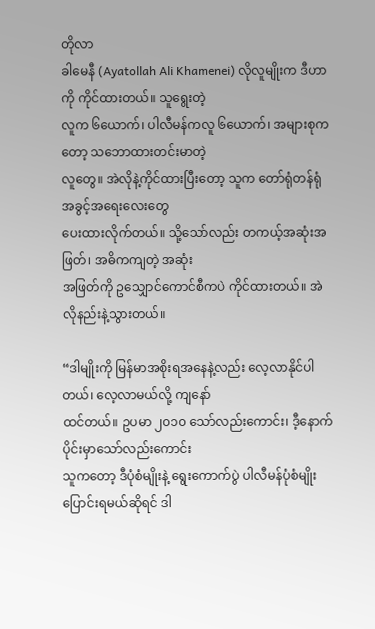တိုလာ
ခါမေနီ (Ayatollah Ali Khamenei) လိုလူမျိုးက ဒီဟာကို ကိုင်ထားတယ်။ သူရွေးတဲ့
လူက ၆ယောက်၊ ပါလီမန်ကလူ ၆ယောက်၊ အများစုကတော့ သဘောထားတင်းမာတဲ့
လူတွေ။ အဲလိုနဲ့ကိုင်ထားပြီးတော့ သူက တော်ရုံတန်ရုံ အခွင့်အရေးလေးတွေ
ပေးထားလိုက်တယ်။ သို့သော်လည်း တကယ့်အဆုံးအဖြတ်၊ အဓိကကျတဲ့ အဆုံး
အဖြတ်ကို ဥသျှောင်ကောင်စီကပဲ ကိုင်ထားတယ်။ အဲလိုနည်းနဲ့သွားတယ်။

“ဒါမျိုးကို မြန်မာအစိုးရအနေနဲ့လည်း လေ့လာနိုင်ပါတယ်၊ လေ့လာမယ်လို့ ကျနော်
ထင်တယ်။ ဥပမာ ၂၀၁၀ သော်လည်းကောင်း၊ ဒီ့နောက်ပိုင်းမှာသော်လည်းကောင်း
သူကတော့ ဒီပုံစံမျိုးနဲ့ ရွေးကောက်ပွဲ ပါလီမန်ပုံစံမျိုး ပြောင်းရမယ်ဆိုရင် ဒါ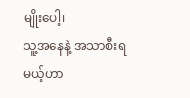မျိုးပေါ့၊
သူ့အနေနဲ့ အသာစီးရမယ့်ဟာ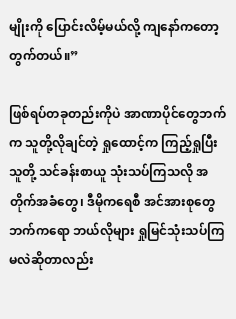မျိုးကို ပြောင်းလိမ့်မယ်လို့ ကျနော်ကတော့
တွက်တယ်။”

ဖြစ်ရပ်တခုတည်းကိုပဲ အာဏာပိုင်တွေဘက်က သူတို့လိုချင်တဲ့ ရှုထောင့်က ကြည့်ရှုပြီး
သူတို့ သင်ခန်းစာယူ သုံးသပ်ကြသလို အတိုက်အခံတွေ၊ ဒီမိုကရေစီ အင်အားစုတွေ
ဘက်ကရော ဘယ်လိုများ ရှုမြင်သုံးသပ်ကြမလဲဆိုတာလည်း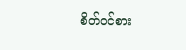စိတ်ဝင်စား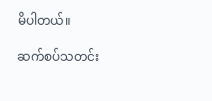မိပါတယ်။

ဆက်စပ်သတင်း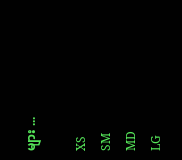များ ...

XS
SM
MD
LG